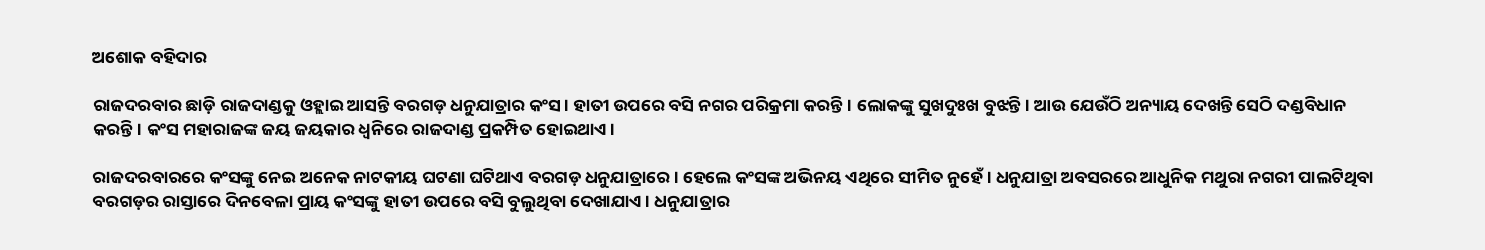ଅଶୋକ ବହିଦାର

ରାଜଦରବାର ଛାଡ଼ି ରାଜଦାଣ୍ଡକୁ ଓହ୍ଲାଇ ଆସନ୍ତି ବରଗଡ଼ ଧନୁଯାତ୍ରାର କଂସ। ହାତୀ ଉପରେ ବସି ନଗର ପରିକ୍ରମା କରନ୍ତି। ଲୋକଙ୍କୁ ସୁଖଦୁଃଖ ବୁଝନ୍ତି। ଆଉ ଯେଉଁଠି ଅନ୍ୟାୟ ଦେଖନ୍ତି ସେଠି ଦଣ୍ଡବିଧାନ କରନ୍ତି। କଂସ ମହାରାଜଙ୍କ ଜୟ ଜୟକାର ଧ୍ୱନିରେ ରାଜଦାଣ୍ଡ ପ୍ରକମ୍ପିତ ହୋଇଥାଏ।

ରାଜଦରବାରରେ କଂସଙ୍କୁ ନେଇ ଅନେକ ନାଟକୀୟ ଘଟଣା ଘଟିଥାଏ ବରଗଡ଼ ଧନୁଯାତ୍ରାରେ। ହେଲେ କଂସଙ୍କ ଅଭିନୟ ଏଥିରେ ସୀମିତ ନୁହେଁ। ଧନୁଯାତ୍ରା ଅବସରରେ ଆଧୁନିକ ମଥୁରା ନଗରୀ ପାଲଟିଥିବା ବରଗଡ଼ର ରାସ୍ତାରେ ଦିନବେଳା ପ୍ରାୟ କଂସଙ୍କୁ ହାତୀ ଉପରେ ବସି ବୁଲୁଥିବା ଦେଖାଯାଏ। ଧନୁଯାତ୍ରାର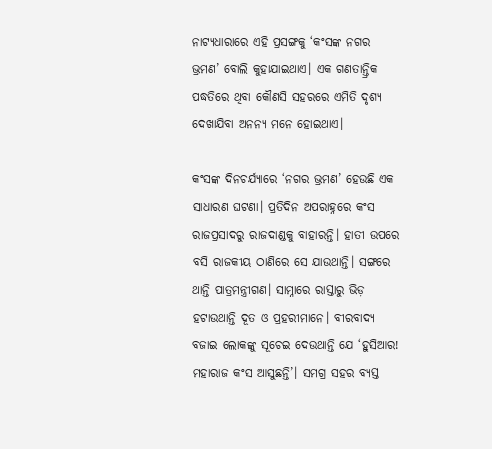ନାଟ୍ୟଧାରାରେ ଏହି ପ୍ରସଙ୍ଗକୁ ‘କଂସଙ୍କ ନଗର ଭ୍ରମଣ’ ବୋଲି କୁହାଯାଇଥାଏ। ଏକ ଗଣତାନ୍ତ୍ରିକ ପଦ୍ଧତିରେ ଥିବା କୌଣସି ସହରରେ ଏମିତି ଦୃଶ୍ୟ ଦେଖାଯିବା ଅନନ୍ୟ ମନେ ହୋଇଥାଏ।

କଂସଙ୍କ ଦିନଚର୍ଯ୍ୟାରେ ‘ନଗର ଭ୍ରମଣ’ ହେଉଛି ଏକ ସାଧାରଣ ଘଟଣା। ପ୍ରତିଦିନ ଅପରାହ୍ନରେ କଂସ ରାଜପ୍ରସାଦରୁ ରାଜଦାଣ୍ଡକୁ ବାହାରନ୍ତି। ହାତୀ ଉପରେ ବସି ରାଜକୀୟ ଠାଣିରେ ସେ ଯାଉଥାନ୍ତି। ସଙ୍ଗରେ ଥାନ୍ତି ପାତ୍ରମନ୍ତ୍ରୀଗଣ। ସାମ୍ନାରେ ରାସ୍ତାରୁ ଭିଡ଼ ହଟାଉଥାନ୍ତି ଦୂତ ଓ ପ୍ରହରୀମାନେ। ବୀରବାଦ୍ୟ ବଜାଇ ଲୋକଙ୍କୁ ସୂଚେଇ ଦେଉଥାନ୍ତି ଯେ ‘ହୁସିଆର! ମହାରାଜ କଂସ ଆସୁଛନ୍ତି’। ସମଗ୍ର ସହର ବ୍ୟସ୍ତ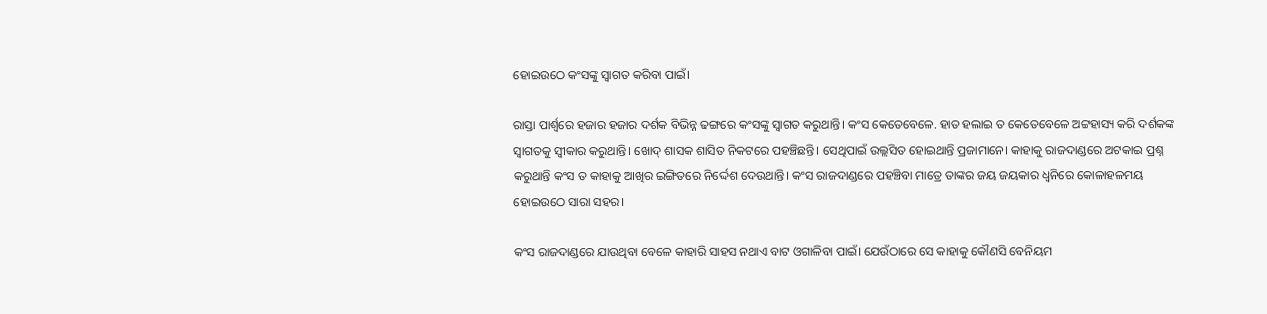ହୋଇଉଠେ କଂସଙ୍କୁ ସ୍ୱାଗତ କରିବା ପାଇଁ।

ରାସ୍ତା ପାର୍ଶ୍ୱରେ ହଜାର ହଜାର ଦର୍ଶକ ବିଭିନ୍ନ ଢଙ୍ଗରେ କଂସଙ୍କୁ ସ୍ୱାଗତ କରୁଥାନ୍ତି। କଂସ କେତେବେଳେ. ହାତ ହଲାଇ ତ କେତେବେଳେ ଅଟ୍ଟହାସ୍ୟ କରି ଦର୍ଶକଙ୍କ ସ୍ୱାଗତକୁ ସ୍ୱୀକାର କରୁଥାନ୍ତି। ଖୋଦ୍ ଶାସକ ଶାସିତ ନିକଟରେ ପହଞ୍ଚିଛନ୍ତି। ସେଥିପାଇଁ ଉଲ୍ଲସିତ ହୋଇଥାନ୍ତି ପ୍ରଜାମାନେ। କାହାକୁ ରାଜଦାଣ୍ଡରେ ଅଟକାଇ ପ୍ରଶ୍ନ କରୁଥାନ୍ତି କଂସ ତ କାହାକୁ ଆଖିର ଇଙ୍ଗିତରେ ନିର୍ଦ୍ଦେଶ ଦେଉଥାନ୍ତି। କଂସ ରାଜଦାଣ୍ଡରେ ପହଞ୍ଚିବା ମାତ୍ରେ ତାଙ୍କର ଜୟ ଜୟକାର ଧ୍ୱନିରେ କୋଳାହଳମୟ ହୋଇଉଠେ ସାରା ସହର।

କଂସ ରାଜଦାଣ୍ଡରେ ଯାଉଥିବା ବେଳେ କାହାରି ସାହସ ନଥାଏ ବାଟ ଓଗାଳିବା ପାଇଁ। ଯେଉଁଠାରେ ସେ କାହାକୁ କୌଣସି ବେନିୟମ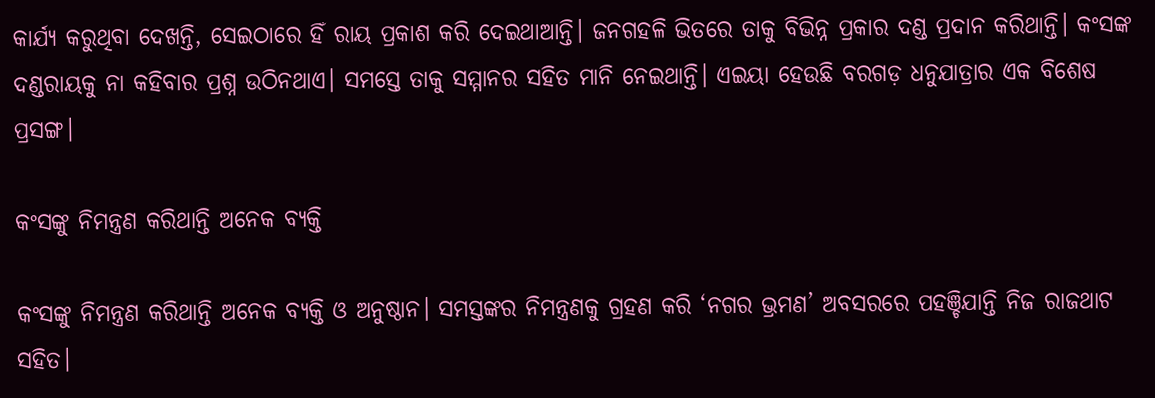କାର୍ଯ୍ୟ କରୁଥିବା ଦେଖନ୍ତି, ସେଇଠାରେ ହିଁ ରାୟ ପ୍ରକାଶ କରି ଦେଇଥାଆନ୍ତି। ଜନଗହଳି ଭିତରେ ତାକୁ ବିଭିନ୍ନ ପ୍ରକାର ଦଣ୍ଡ ପ୍ରଦାନ କରିଥାନ୍ତି। କଂସଙ୍କ ଦଣ୍ଡରାୟକୁ ନା କହିବାର ପ୍ରଶ୍ନ ଉଠିନଥାଏ। ସମସ୍ତେ ତାକୁ ସମ୍ମାନର ସହିତ ମାନି ନେଇଥାନ୍ତି। ଏଇୟା ହେଉଛି ବରଗଡ଼ ଧନୁଯାତ୍ରାର ଏକ ବିଶେଷ ପ୍ରସଙ୍ଗ।

କଂସଙ୍କୁ ନିମନ୍ତ୍ରଣ କରିଥାନ୍ତି ଅନେକ ବ୍ୟକ୍ତି

କଂସଙ୍କୁ ନିମନ୍ତ୍ରଣ କରିଥାନ୍ତି ଅନେକ ବ୍ୟକ୍ତି ଓ ଅନୁଷ୍ଠାନ। ସମସ୍ତଙ୍କର ନିମନ୍ତ୍ରଣକୁ ଗ୍ରହଣ କରି ‘ନଗର ଭ୍ରମଣ’ ଅବସରରେ ପହଞ୍ଚିଯାନ୍ତି ନିଜ ରାଜଥାଟ ସହିତ।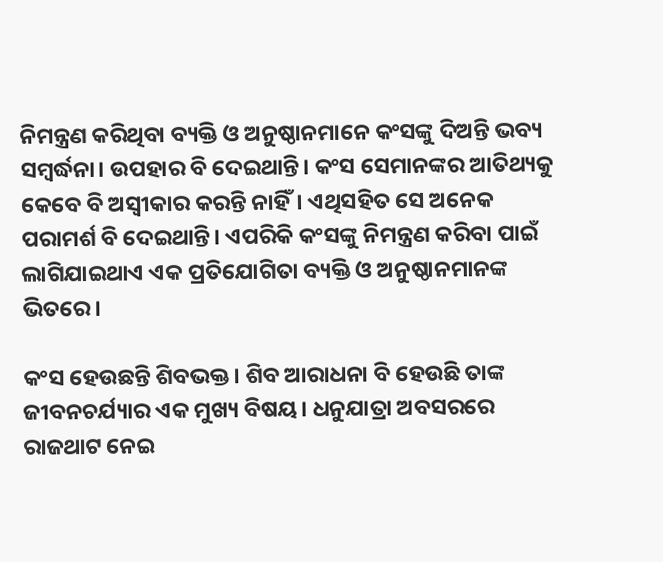ନିମନ୍ତ୍ରଣ କରିଥିବା ବ୍ୟକ୍ତି ଓ ଅନୁଷ୍ଠାନମାନେ କଂସଙ୍କୁ ଦିଅନ୍ତି ଭବ୍ୟ ସମ୍ବର୍ଦ୍ଧନା। ଉପହାର ବି ଦେଇଥାନ୍ତି। କଂସ ସେମାନଙ୍କର ଆତିଥ୍ୟକୁ କେବେ ବି ଅସ୍ୱୀକାର କରନ୍ତି ନାହିଁ। ଏଥିସହିତ ସେ ଅନେକ ପରାମର୍ଶ ବି ଦେଇଥାନ୍ତି। ଏପରିକି କଂସଙ୍କୁ ନିମନ୍ତ୍ରଣ କରିବା ପାଇଁ ଲାଗିଯାଇଥାଏ ଏକ ପ୍ରତିଯୋଗିତା ବ୍ୟକ୍ତି ଓ ଅନୁଷ୍ଠାନମାନଙ୍କ ଭିତରେ।

କଂସ ହେଉଛନ୍ତି ଶିବଭକ୍ତ। ଶିବ ଆରାଧନା ବି ହେଉଛି ତାଙ୍କ ଜୀବନଚର୍ଯ୍ୟାର ଏକ ମୁଖ୍ୟ ବିଷୟ। ଧନୁଯାତ୍ରା ଅବସରରେ ରାଜଥାଟ ନେଇ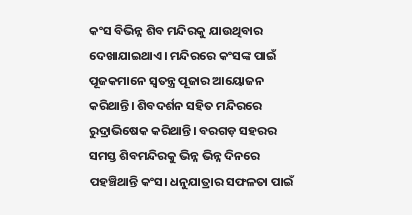କଂସ ବିଭିନ୍ନ ଶିବ ମନ୍ଦିରକୁ ଯାଉଥିବାର ଦେଖାଯାଇଥାଏ। ମନ୍ଦିରରେ କଂସଙ୍କ ପାଇଁ ପୂଜକମାନେ ସ୍ୱତନ୍ତ୍ର ପୂଜାର ଆୟୋଜନ କରିଥାନ୍ତି। ଶିବଦର୍ଶନ ସହିତ ମନ୍ଦିରରେ ରୁଦ୍ରାଭିଷେକ କରିଥାନ୍ତି। ବରଗଡ଼ ସହରର ସମସ୍ତ ଶିବମନ୍ଦିରକୁ ଭିନ୍ନ ଭିନ୍ନ ଦିନରେ ପହଞ୍ଚିଥାନ୍ତି କଂସ। ଧନୁଯାତ୍ରାର ସଫଳତା ପାଇଁ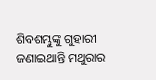ଶିବଶମ୍ଭୁଙ୍କୁ ଗୁହାରୀ ଜଣାଇଥାନ୍ତି ମଥୁରାର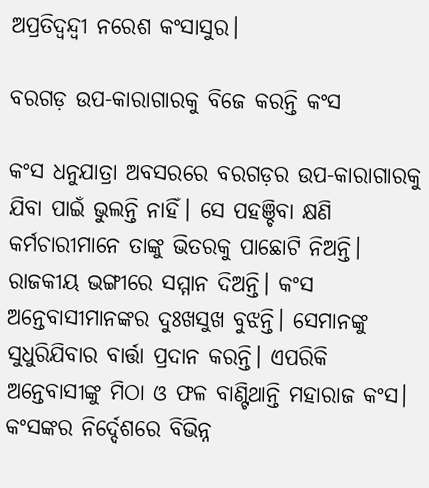ଅପ୍ରତିଦ୍ୱନ୍ଦ୍ୱୀ ନରେଶ କଂସାସୁର।

ବରଗଡ଼ ଉପ-କାରାଗାରକୁ ବିଜେ କରନ୍ତି କଂସ

କଂସ ଧନୁଯାତ୍ରା ଅବସରରେ ବରଗଡ଼ର ଉପ-କାରାଗାରକୁ ଯିବା ପାଇଁ ଭୁଲନ୍ତି ନାହିଁ। ସେ ପହଞ୍ଚିବା କ୍ଷଣି କର୍ମଚାରୀମାନେ ତାଙ୍କୁ ଭିତରକୁ ପାଛୋଟି ନିଅନ୍ତି। ରାଜକୀୟ ଭଙ୍ଗୀରେ ସମ୍ମାନ ଦିଅନ୍ତି। କଂସ ଅନ୍ତେବାସୀମାନଙ୍କର ଦୁଃଖସୁଖ ବୁଝନ୍ତି। ସେମାନଙ୍କୁ ସୁଧୁରିଯିବାର ବାର୍ତ୍ତା ପ୍ରଦାନ କରନ୍ତି। ଏପରିକି ଅନ୍ତେବାସୀଙ୍କୁ ମିଠା ଓ ଫଳ ବାଣ୍ଟିଥାନ୍ତି ମହାରାଜ କଂସ। କଂସଙ୍କର ନିର୍ଦ୍ଦେଶରେ ବିଭିନ୍ନ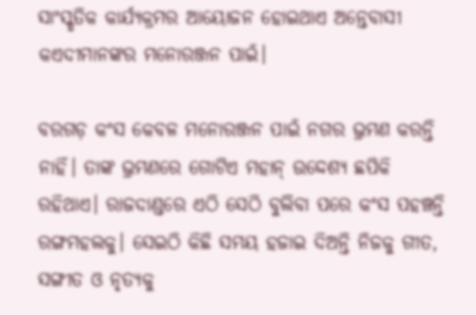ସାଂସ୍କୃତିକ କାର୍ଯ୍ୟକ୍ରମର ଆୟୋଜନ ହୋଇଥାଏ ଅନ୍ତେବାସୀ କଏଦୀମାନଙ୍କର ମନୋରଞ୍ଜନ ପାଇଁ।

ବରଗଡ଼ କଂସ କେବଳ ମନୋରଞ୍ଜନ ପାଇଁ ନଗର ଭ୍ରମଣ କରନ୍ତି ନାହିଁ। ତାଙ୍କ ଭ୍ରମଣରେ ଗୋଟିଏ ମହାନ୍ ଉଦ୍ଦେଶ୍ୟ ଛପିକି ରହିଥାଏ। ରାଜଦାଣ୍ଡରେ ଏଠି ସେଠି ବୁଲିବା ପରେ କଂସ ପହଞ୍ଚନ୍ତି ରଙ୍ଗମହଲକୁ। ସେଇଠି କିଛି ସମୟ ହଜାଇ ଦିଅନ୍ତି ନିଜକୁ ଗୀତ, ସଙ୍ଗୀତ ଓ ନୃତ୍ୟକୁ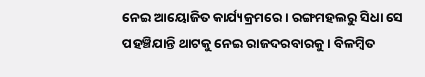ନେଇ ଆୟୋଜିତ କାର୍ଯ୍ୟକ୍ରମରେ। ରଙ୍ଗମହଲରୁ ସିଧା ସେ ପହଞ୍ଚିଯାନ୍ତି ଥାଟକୁ ନେଇ ରାଜଦରବାରକୁ। ବିଳମ୍ବିତ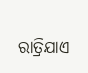ରାତ୍ରିଯାଏ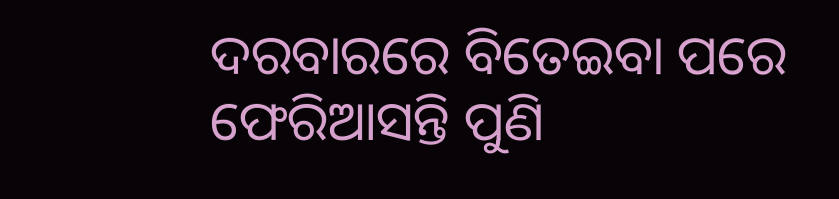ଦରବାରରେ ବିତେଇବା ପରେ ଫେରିଆସନ୍ତି ପୁଣି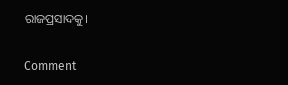ରାଜପ୍ରସାଦକୁ।

Comment